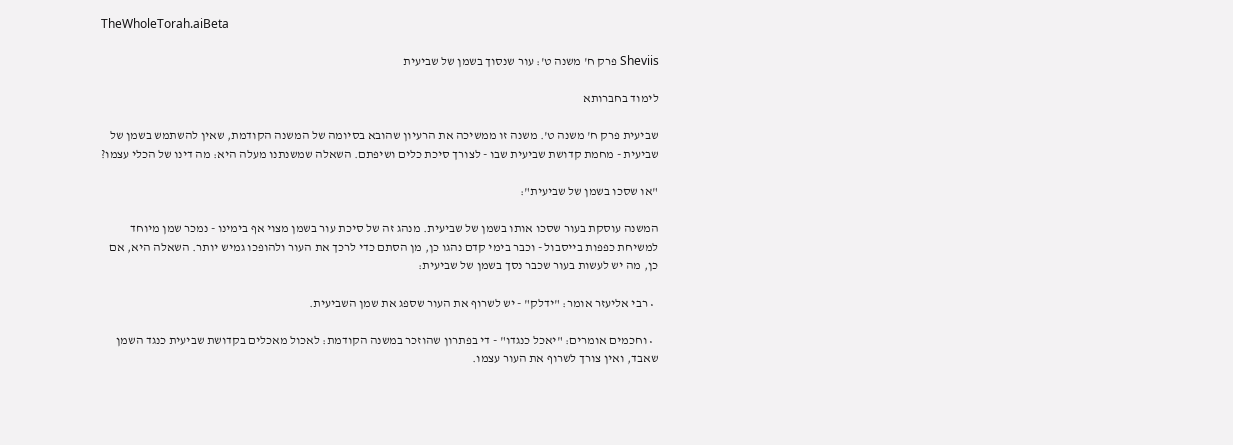TheWholeTorah.aiBeta

Sheviis פרק ח' משנה ט': עור שנסוך בשמן של שביעית

לימוד בחברותא

שביעית פרק ח' משנה ט'. משנה זו ממשיכה את הרעיון שהובא בסיומה של המשנה הקודמת, שאין להשתמש בשמן של שביעית - מחמת קדושת שביעית שבו - לצורך סיכת כלים ושיפתם. השאלה שמשנתנו מעלה היא: מה דינו של הכלי עצמו?

"או שסכו בשמן של שביעית":

המשנה עוסקת בעור שסכו אותו בשמן של שביעית. מנהג זה של סיכת עור בשמן מצוי אף בימינו - נמכר שמן מיוחד למשיחת כפפות בייסבול - וכבר בימי קדם נהגו כן, מן הסתם כדי לרכך את העור ולהופכו גמיש יותר. השאלה היא, אם כן, מה יש לעשות בעור שכבר נסך בשמן של שביעית:

  • רבי אליעזר אומר: "ידלק" - יש לשרוף את העור שספג את שמן השביעית.

  • וחכמים אומרים: "יאכל כנגדו" - די בפתרון שהוזכר במשנה הקודמת: לאכול מאכלים בקדושת שביעית כנגד השמן שאבד, ואין צורך לשרוף את העור עצמו.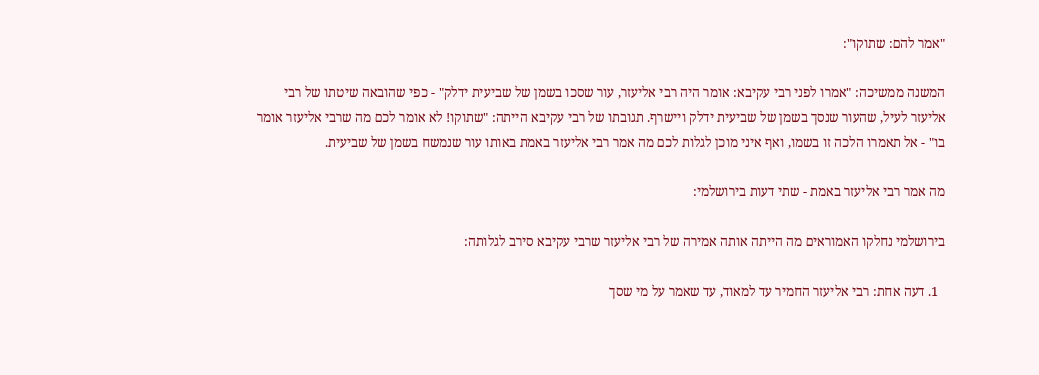"אמר להם: שתוקו":

המשנה ממשיכה: "אמרו לפני רבי עקיבא: אומר היה רבי אליעזר, עור שסכו בשמן של שביעית ידלק" - כפי שהובאה שיטתו של רבי אליעזר לעיל, שהעור שנסך בשמן של שביעית ידלק ויישרף. תגובתו של רבי עקיבא הייתה: "שתוקו! לא אומר לכם מה שרבי אליעזר אומר בו" - אל תאמרו הלכה זו בשמו, ואף איני מוכן לגלות לכם מה אמר רבי אליעזר באמת באותו עור שנמשח בשמן של שביעית.

מה אמר רבי אליעזר באמת - שתי דעות בירושלמי:

בירושלמי נחלקו האמוראים מה הייתה אותה אמירה של רבי אליעזר שרבי עקיבא סירב לגלותה:

  1. דעה אחת: רבי אליעזר החמיר עד למאוד, עד שאמר על מי שסך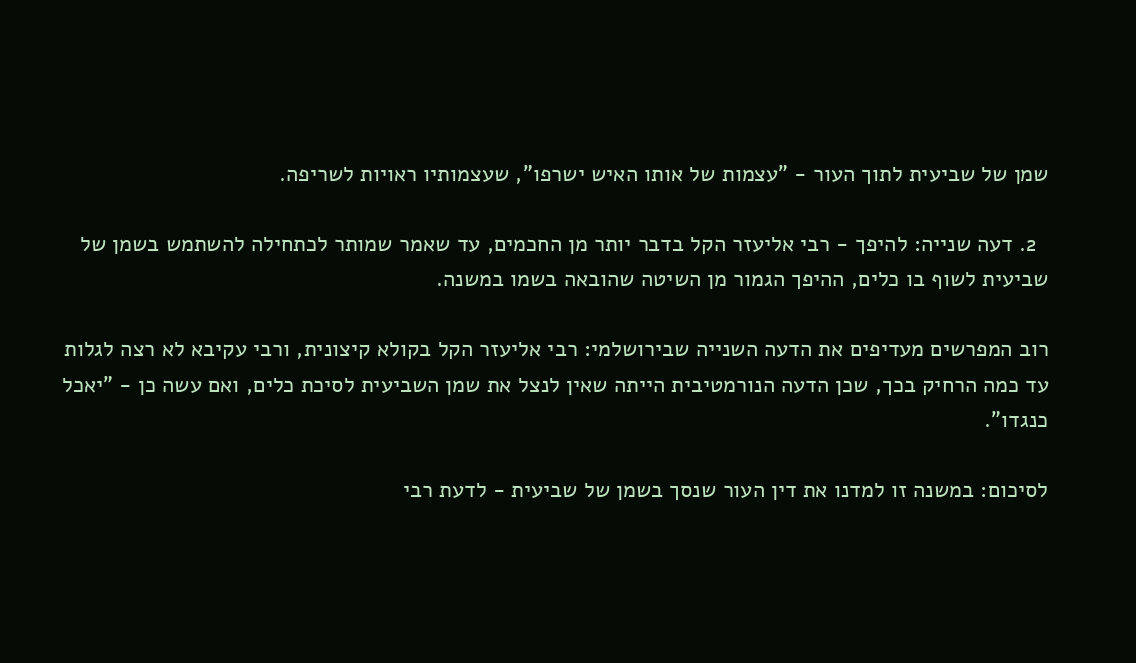שמן של שביעית לתוך העור - "עצמות של אותו האיש ישרפו", שעצמותיו ראויות לשריפה.

  2. דעה שנייה: להיפך - רבי אליעזר הקל בדבר יותר מן החכמים, עד שאמר שמותר לכתחילה להשתמש בשמן של שביעית לשוף בו כלים, ההיפך הגמור מן השיטה שהובאה בשמו במשנה.

רוב המפרשים מעדיפים את הדעה השנייה שבירושלמי: רבי אליעזר הקל בקולא קיצונית, ורבי עקיבא לא רצה לגלות עד כמה הרחיק בכך, שכן הדעה הנורמטיבית הייתה שאין לנצל את שמן השביעית לסיכת כלים, ואם עשה כן - "יאכל כנגדו".

לסיכום: במשנה זו למדנו את דין העור שנסך בשמן של שביעית - לדעת רבי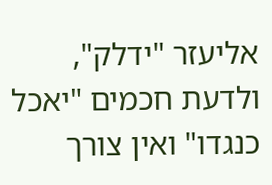אליעזר "ידלק", ולדעת חכמים "יאכל כנגדו" ואין צורך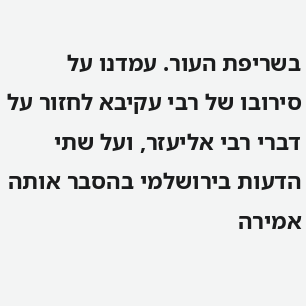בשריפת העור. עמדנו על סירובו של רבי עקיבא לחזור על דברי רבי אליעזר, ועל שתי הדעות בירושלמי בהסבר אותה אמירה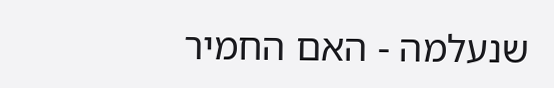שנעלמה - האם החמיר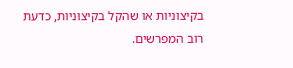בקיצוניות או שהקל בקיצוניות, כדעת רוב המפרשים.